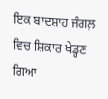ਇਕ ਬਾਦਸ਼ਾਹ ਜੰਗਲ਼ ਵਿਚ ਸ਼ਿਕਾਰ ਖੇਡ੍ਹਣ
ਗਿਆ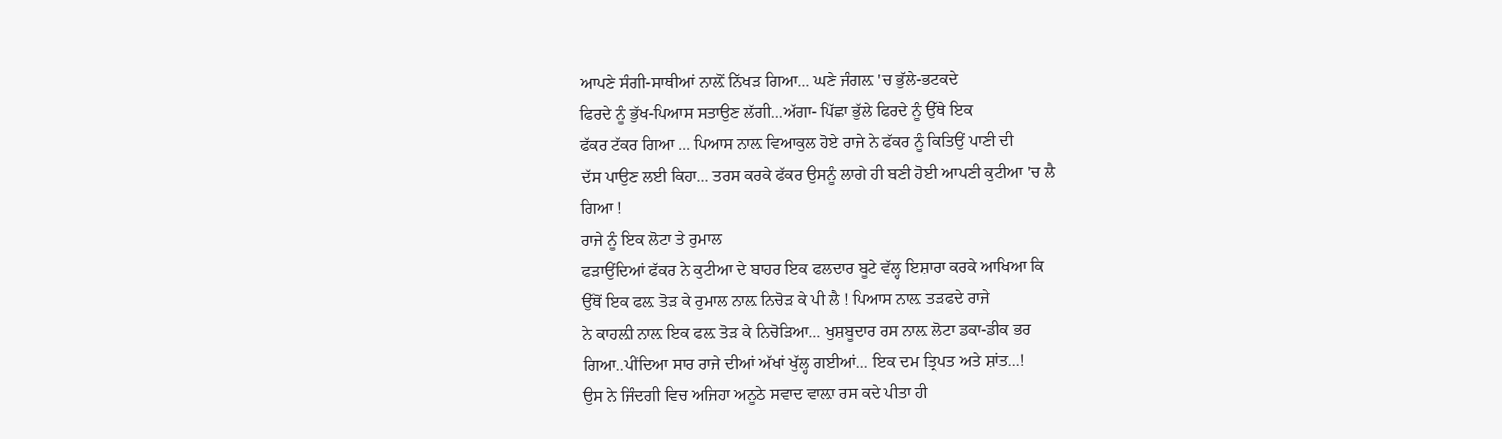ਆਪਣੇ ਸੰਗੀ-ਸਾਥੀਆਂ ਨਾਲ਼ੋਂ ਨਿੱਖੜ ਗਿਆ... ਘਣੇ ਜੰਗਲ਼ 'ਚ ਭੁੱਲੇ-ਭਟਕਦੇ
ਫਿਰਦੇ ਨੂੰ ਭੁੱਖ-ਪਿਆਸ ਸਤਾਉਣ ਲੱਗੀ...ਅੱਗਾ- ਪਿੱਛਾ ਭੁੱਲੇ ਫਿਰਦੇ ਨੂੰ ਉੱਥੇ ਇਕ
ਫੱਕਰ ਟੱਕਰ ਗਿਆ ... ਪਿਆਸ ਨਾਲ਼ ਵਿਆਕੁਲ ਹੋਏ ਰਾਜੇ ਨੇ ਫੱਕਰ ਨੂੰ ਕਿਤਿਉਂ ਪਾਣੀ ਦੀ
ਦੱਸ ਪਾਉਣ ਲਈ ਕਿਹਾ... ਤਰਸ ਕਰਕੇ ਫੱਕਰ ਉਸਨੂੰ ਲਾਗੇ ਹੀ ਬਣੀ ਹੋਈ ਆਪਣੀ ਕੁਟੀਆ 'ਚ ਲੈ
ਗਿਆ !
ਰਾਜੇ ਨੂੰ ਇਕ ਲੋਟਾ ਤੇ ਰੁਮਾਲ
ਫੜਾਉਂਦਿਆਂ ਫੱਕਰ ਨੇ ਕੁਟੀਆ ਦੇ ਬਾਹਰ ਇਕ ਫਲਦਾਰ ਬੂਟੇ ਵੱਲ੍ਹ ਇਸ਼ਾਰਾ ਕਰਕੇ ਆਖਿਆ ਕਿ
ਉੱਥੋਂ ਇਕ ਫਲ਼ ਤੋੜ ਕੇ ਰੁਮਾਲ ਨਾਲ਼ ਨਿਚੋੜ ਕੇ ਪੀ ਲੈ ! ਪਿਆਸ ਨਾਲ਼ ਤੜਫਦੇ ਰਾਜੇ
ਨੇ ਕਾਹਲ਼ੀ ਨਾਲ਼ ਇਕ ਫਲ਼ ਤੋੜ ਕੇ ਨਿਚੋੜਿਆ... ਖੁਸ਼ਬੂਦਾਰ ਰਸ ਨਾਲ਼ ਲੋਟਾ ਡਕਾ-ਡੀਕ ਭਰ
ਗਿਆ..ਪੀਂਦਿਆ ਸਾਰ ਰਾਜੇ ਦੀਆਂ ਅੱਖਾਂ ਖੁੱਲ੍ਹ ਗਈਆਂ... ਇਕ ਦਮ ਤ੍ਰਿਪਤ ਅਤੇ ਸ਼ਾਂਤ...!
ਉਸ ਨੇ ਜਿੰਦਗੀ ਵਿਚ ਅਜਿਹਾ ਅਨੂਠੇ ਸਵਾਦ ਵਾਲ਼ਾ ਰਸ ਕਦੇ ਪੀਤਾ ਹੀ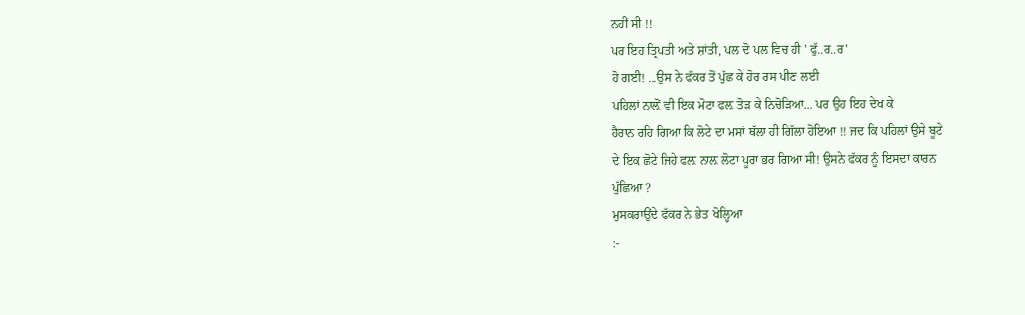ਨਹੀਂ ਸੀ !!
ਪਰ ਇਹ ਤ੍ਰਿਪਤੀ ਅਤੇ ਸ਼ਾਂਤੀ, ਪਲ ਦੋ ਪਲ ਵਿਚ ਹੀ ' ਫੁੱ..ਰ..ਰ'
ਹੋ ਗਈ! ...ਉਸ ਨੇ ਫੱਕਰ ਤੋਂ ਪੁੱਛ ਕੇ ਹੋਰ ਰਸ ਪੀਣ ਲਈ
ਪਹਿਲਾਂ ਨਾਲ਼ੋਂ ਵੀ ਇਕ ਮੋਟਾ ਫਲ਼ ਤੋੜ ਕੇ ਨਿਚੋੜਿਆ... ਪਰ ਉਹ ਇਹ ਦੇਖ ਕੇ
ਹੈਰਾਨ ਰਹਿ ਗਿਆ ਕਿ ਲੋਟੇ ਦਾ ਮਸਾਂ ਥੱਲਾ ਹੀ ਗਿੱਲਾ ਹੋਇਆ !! ਜਦ ਕਿ ਪਹਿਲਾਂ ਉਸੇ ਬੂਟੇ
ਦੇ ਇਕ ਛੋਟੇ ਜਿਹੇ ਫਲ਼ ਨਾਲ਼ ਲੋਟਾ ਪੂਰਾ ਭਰ ਗਿਆ ਸੀ! ਉਸਨੇ ਫੱਕਰ ਨੂੰ ਇਸਦਾ ਕਾਰਨ
ਪੁੱਛਿਆ ?
ਮੁਸਕਰਾਉਂਦੇ ਫੱਕਰ ਨੇ ਭੇਤ ਖੋਲ੍ਹਿਆ
:-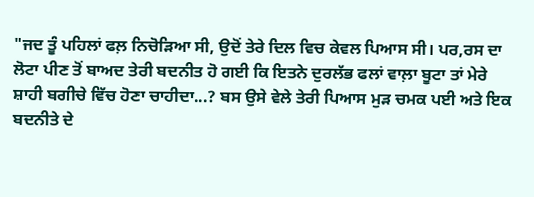"ਜਦ ਤੂੰ ਪਹਿਲਾਂ ਫਲ਼ ਨਿਚੋੜਿਆ ਸੀ, ਉਦੋਂ ਤੇਰੇ ਦਿਲ ਵਿਚ ਕੇਵਲ ਪਿਆਸ ਸੀ। ਪਰ,ਰਸ ਦਾ
ਲੋਟਾ ਪੀਣ ਤੋਂ ਬਾਅਦ ਤੇਰੀ ਬਦਨੀਤ ਹੋ ਗਈ ਕਿ ਇਤਨੇ ਦੁਰਲੱਭ ਫਲਾਂ ਵਾਲ਼ਾ ਬੂਟਾ ਤਾਂ ਮੇਰੇ
ਸ਼ਾਹੀ ਬਗੀਚੇ ਵਿੱਚ ਹੋਣਾ ਚਾਹੀਦਾ...? ਬਸ ਉਸੇ ਵੇਲੇ ਤੇਰੀ ਪਿਆਸ ਮੁੜ ਚਮਕ ਪਈ ਅਤੇ ਇਕ
ਬਦਨੀਤੇ ਦੇ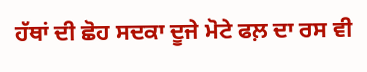ਹੱਥਾਂ ਦੀ ਛੋਹ ਸਦਕਾ ਦੂਜੇ ਮੋਟੇ ਫਲ਼ ਦਾ ਰਸ ਵੀ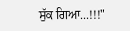ਸੁੱਕ ਗਿਆ...!!!"